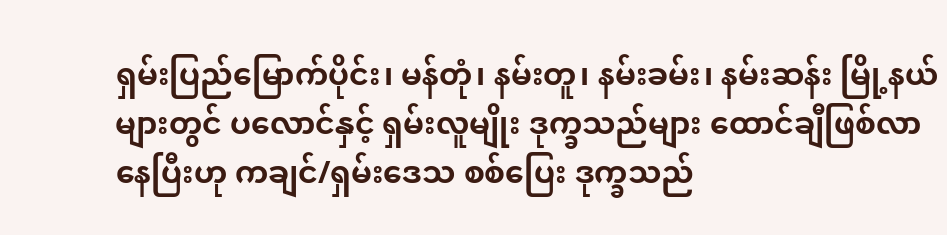ရှမ်းပြည်မြောက်ပိုင်း၊ မန်တုံ၊ နမ်းတူ၊ နမ်းခမ်း၊ နမ်းဆန်း မြို့နယ်များတွင် ပလောင်နှင့် ရှမ်းလူမျိုး ဒုက္ခသည်များ ထောင်ချီဖြစ်လာ နေပြီးဟု ကချင်/ရှမ်းဒေသ စစ်ပြေး ဒုက္ခသည်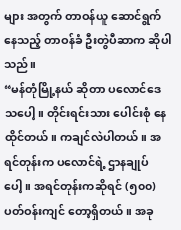များ အတွက် တာဝန်ယူ ဆောင်ရွက်နေသည့် တာဝန်ခံ ဦးတွဲပီဆာက ဆိုပါသည်။
“မန်တုံမြို့နယ် ဆိုတာ ပလောင်ဒေသပေါ့။ တိုင်းရင်းသား ပေါင်းစုံ နေထိုင်တယ်။ ကချင်လဲပါတယ်။ အရင်တုန်းက ပလောင်ရဲ့ ဌာနချုပ်ပေါ့။ အရင်တုန်းကဆိုရင် (၅၀၀) ပတ်ဝန်းကျင် တော့ရှိတယ်။ အခု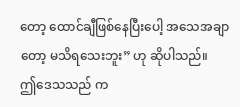တော့ ထောင်ချီဖြစ်နေပြီးပေါ့ အသေအချာတော့ မသိရသေးဘူး” ဟု ဆိုပါသည်။
ဤဒေသသည် က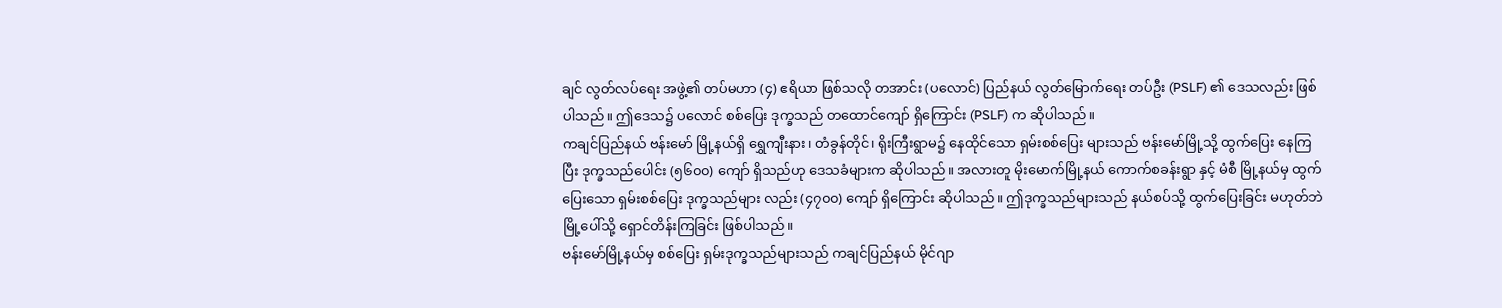ချင် လွတ်လပ်ရေး အဖွဲ့၏ တပ်မဟာ (၄) ဧရိယာ ဖြစ်သလို တအာင်း (ပလောင်) ပြည်နယ် လွတ်မြောက်ရေး တပ်ဦး (PSLF) ၏ ဒေသလည်း ဖြစ်ပါသည်။ ဤဒေသ၌ ပလောင် စစ်ပြေး ဒုက္ခသည် တထောင်ကျော် ရှိကြောင်း (PSLF) က ဆိုပါသည်။
ကချင်ပြည်နယ် ဗန်းမော် မြို့နယ်ရှိ ရွှေကျီးနား၊ တံခွန်တိုင်၊ ရိုးကြီးရွာမ၌ နေထိုင်သော ရှမ်းစစ်ပြေး များသည် ဗန်းမော်မြို့သို့ ထွက်ပြေး နေကြပြီး ဒုက္ခသည်ပေါင်း (၅၆၀၀) ကျော် ရှိသည်ဟု ဒေသခံများက ဆိုပါသည်။ အလားတူ မိုးမောက်မြို့နယ် ကောက်စခန်းရွာ နှင့် မံစီ မြို့နယ်မှ ထွက်ပြေးသော ရှမ်းစစ်ပြေး ဒုက္ခသည်များ လည်း (၄၇၀၀) ကျော် ရှိကြောင်း ဆိုပါသည်။ ဤဒုက္ခသည်များသည် နယ်စပ်သို့ ထွက်ပြေးခြင်း မဟုတ်ဘဲ မြို့ပေါ်သို့ ရှောင်တိန်းကြခြင်း ဖြစ်ပါသည်။
ဗန်းမော်မြို့နယ်မှ စစ်ပြေး ရှမ်းဒုက္ခသည်များသည် ကချင်ပြည်နယ် မိုင်ဂျာ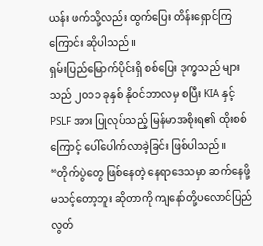ယန်း ဖက်သို့လည်း ထွက်ပြေး တိန်းရှောင်ကြ ကြောင်း ဆိုပါသည်။
ရှမ်းပြည်မြောက်ပိုင်းရှိ စစ်ပြေး ဒုက္ခသည် များသည် ၂၀၁၁ ခုနှစ် နိုဝင်ဘာလမှ စပြီး KIA နှင့် PSLF အား ပြုလုပ်သည့် မြန်မာအစိုးရ၏ ထိုးစစ်ကြောင့် ပေါ်ပေါက်လာခဲ့ခြင်း ဖြစ်ပါသည်။
“တိုက်ပွဲတွေ ဖြစ်နေတဲ့ နေရာဒေသမှာ ဆက်နေဖို့ မသင့်တော့ဘူး ဆိုတာကို ကျနော်တို့ပလောင်ပြည် လွတ်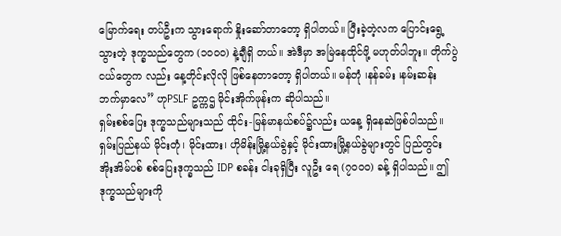မြောက်ရေး တပ်ဦးက သွားရောက် နှိုးဆော်တာတော့ ရှိပါတယ်။ ပြီးခဲ့တဲ့လက ပြောင်းရွေ့သွားတဲ့ ဒုက္ခသည်တွေက (၁၀၀၀) နဲ့ချီရှိ တယ်။ အဲဒီမှာ အမြဲနေထိုင်ဖို့ မဟုတ်ပါဘူး။ တိုက်ပွဲငယ်တွေက လည်း နေ့တိုင်းလိုလို ဖြစ်နေတာတော့ ရှိပါတယ်။ မန်တုံ ၊နန်ခမ်း ၊နမ်းဆန်း ဘက်မှာလေ” ဟုPSLF ဥက္ကဌ မိုင်းအိုက်ဖုန်းက ဆိုပါသည်။
ရှမ်းစစ်ပြေး ဒုက္ခသည်များသည် ထိုင်း-မြန်မာနယ်စပ်၌လည်း ယနေ့ ရှိနေဆဲဖြစ်ပါသည်။ ရှမ်းပြည်နယ် မိုင်းတုံ၊ မိုင်းထား၊ ဟိုမိန်းမြို့နယ်ခွဲနှင့် မိုင်းထားမြို့နယ်ခွဲများတွင် ပြည်တွင်း အိုးအိမ်ပစ် စစ်ပြေးဒုက္ခသည် IDP စခန်း ငါးခုရှိပြီး လူဦး ရေ (၇၀၀၀) ခန့် ရှိပါသည်။ ဤဒုက္ခသည်များကို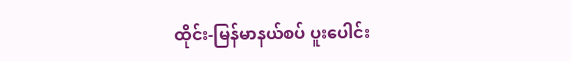ထိုင်း-မြန်မာနယ်စပ် ပူးပေါင်း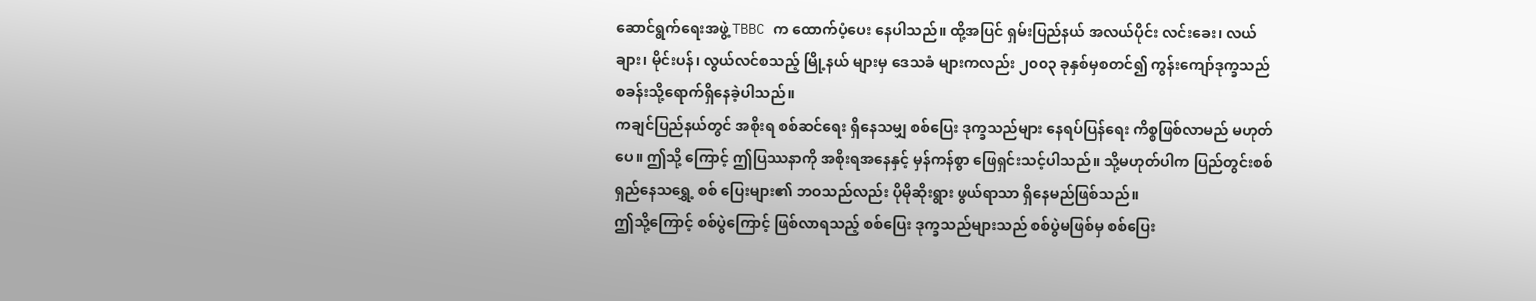ဆောင်ရွက်ရေးအဖွဲ့ TBBC က ထောက်ပံ့ပေး နေပါသည်။ ထို့အပြင် ရှမ်းပြည်နယ် အလယ်ပိုင်း လင်းခေး၊ လယ်ချား၊ မိုင်းပန်၊ လွယ်လင်စသည့် မြို့နယ် များမှ ဒေသခံ များကလည်း ၂၀၀၃ ခုနှစ်မှစတင်၍ ကွန်းကျော်ဒုက္ခသည် စခန်းသို့ရောက်ရှိနေခဲ့ပါသည်။
ကချင်ပြည်နယ်တွင် အစိုးရ စစ်ဆင်ရေး ရှိနေသမျှ စစ်ပြေး ဒုက္ခသည်များ နေရပ်ပြန်ရေး ကိစ္စဖြစ်လာမည် မဟုတ်ပေ။ ဤသို့ ကြောင့် ဤပြဿနာကို အစိုးရအနေနှင့် မှန်ကန်စွာ ဖြေရှင်းသင့်ပါသည်။ သို့မဟုတ်ပါက ပြည်တွင်းစစ် ရှည်နေသရွှေ့ စစ် ပြေးများ၏ ဘဝသည်လည်း ပိုမိုဆိုးရွား ဖွယ်ရာသာ ရှိနေမည်ဖြစ်သည်။
ဤသို့ကြောင့် စစ်ပွဲကြောင့် ဖြစ်လာရသည့် စစ်ပြေး ဒုက္ခသည်များသည် စစ်ပွဲမဖြစ်မှ စစ်ပြေး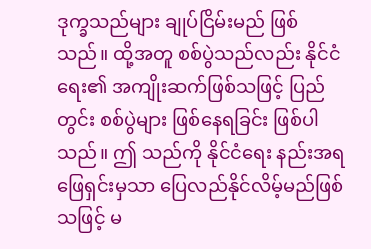ဒုက္ခသည်များ ချုပ်ငြိမ်းမည် ဖြစ်သည်။ ထို့အတူ စစ်ပွဲသည်လည်း နိုင်ငံရေး၏ အကျိုးဆက်ဖြစ်သဖြင့် ပြည်တွင်း စစ်ပွဲများ ဖြစ်နေရခြင်း ဖြစ်ပါသည်။ ဤ သည်ကို နိုင်ငံရေး နည်းအရဖြေရှင်းမှသာ ပြေလည်နိုင်လိမ့်မည်ဖြစ်သဖြင့် မ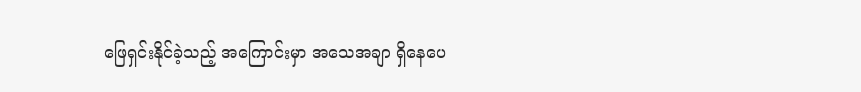ဖြေရှင်းနိုင်ခဲ့သည့် အကြောင်းမှာ အသေအချာ ရှိနေပေ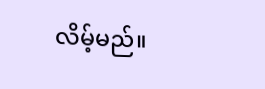လိမ့်မည်။